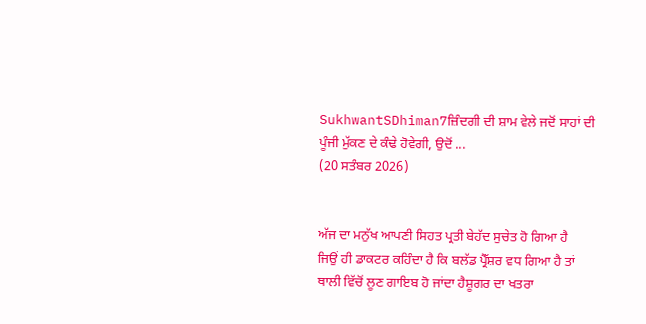SukhwantSDhiman7ਜ਼ਿੰਦਗੀ ਦੀ ਸ਼ਾਮ ਵੇਲੇ ਜਦੋਂ ਸਾਹਾਂ ਦੀ ਪੂੰਜੀ ਮੁੱਕਣ ਦੇ ਕੰਢੇ ਹੋਵੇਗੀ, ਉਦੋਂ ...
(20 ਸਤੰਬਰ 2026)


ਅੱਜ ਦਾ ਮਨੁੱਖ ਆਪਣੀ ਸਿਹਤ ਪ੍ਰਤੀ ਬੇਹੱਦ ਸੁਚੇਤ ਹੋ ਗਿਆ ਹੈ
ਜਿਉਂ ਹੀ ਡਾਕਟਰ ਕਹਿੰਦਾ ਹੈ ਕਿ ਬਲੱਡ ਪ੍ਰੈੱਸ਼ਰ ਵਧ ਗਿਆ ਹੈ ਤਾਂ ਥਾਲੀ ਵਿੱਚੋਂ ਲੂਣ ਗਾਇਬ ਹੋ ਜਾਂਦਾ ਹੈਸ਼ੂਗਰ ਦਾ ਖਤਰਾ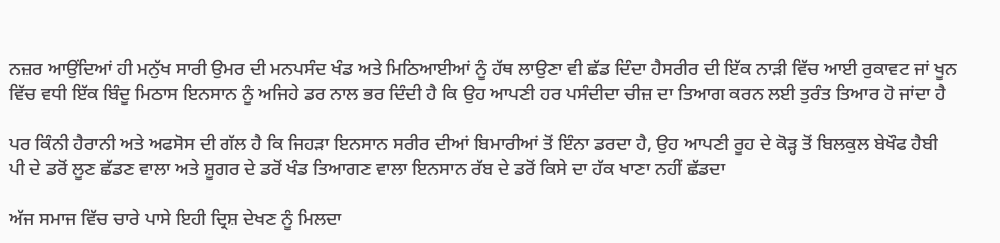ਨਜ਼ਰ ਆਉਂਦਿਆਂ ਹੀ ਮਨੁੱਖ ਸਾਰੀ ਉਮਰ ਦੀ ਮਨਪਸੰਦ ਖੰਡ ਅਤੇ ਮਿਠਿਆਈਆਂ ਨੂੰ ਹੱਥ ਲਾਉਣਾ ਵੀ ਛੱਡ ਦਿੰਦਾ ਹੈਸਰੀਰ ਦੀ ਇੱਕ ਨਾੜੀ ਵਿੱਚ ਆਈ ਰੁਕਾਵਟ ਜਾਂ ਖੂਨ ਵਿੱਚ ਵਧੀ ਇੱਕ ਬਿੰਦੂ ਮਿਠਾਸ ਇਨਸਾਨ ਨੂੰ ਅਜਿਹੇ ਡਰ ਨਾਲ ਭਰ ਦਿੰਦੀ ਹੈ ਕਿ ਉਹ ਆਪਣੀ ਹਰ ਪਸੰਦੀਦਾ ਚੀਜ਼ ਦਾ ਤਿਆਗ ਕਰਨ ਲਈ ਤੁਰੰਤ ਤਿਆਰ ਹੋ ਜਾਂਦਾ ਹੈ

ਪਰ ਕਿੰਨੀ ਹੈਰਾਨੀ ਅਤੇ ਅਫਸੋਸ ਦੀ ਗੱਲ ਹੈ ਕਿ ਜਿਹੜਾ ਇਨਸਾਨ ਸਰੀਰ ਦੀਆਂ ਬਿਮਾਰੀਆਂ ਤੋਂ ਇੰਨਾ ਡਰਦਾ ਹੈ, ਉਹ ਆਪਣੀ ਰੂਹ ਦੇ ਕੋੜ੍ਹ ਤੋਂ ਬਿਲਕੁਲ ਬੇਖੌਫ ਹੈਬੀ ਪੀ ਦੇ ਡਰੋਂ ਲੂਣ ਛੱਡਣ ਵਾਲਾ ਅਤੇ ਸ਼ੂਗਰ ਦੇ ਡਰੋਂ ਖੰਡ ਤਿਆਗਣ ਵਾਲਾ ਇਨਸਾਨ ਰੱਬ ਦੇ ਡਰੋਂ ਕਿਸੇ ਦਾ ਹੱਕ ਖਾਣਾ ਨਹੀਂ ਛੱਡਦਾ

ਅੱਜ ਸਮਾਜ ਵਿੱਚ ਚਾਰੇ ਪਾਸੇ ਇਹੀ ਦ੍ਰਿਸ਼ ਦੇਖਣ ਨੂੰ ਮਿਲਦਾ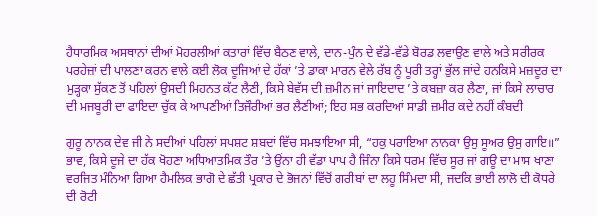ਹੈਧਾਰਮਿਕ ਅਸਥਾਨਾਂ ਦੀਆਂ ਮੋਹਰਲੀਆਂ ਕਤਾਰਾਂ ਵਿੱਚ ਬੈਠਣ ਵਾਲੇ, ਦਾਨ-ਪੁੰਨ ਦੇ ਵੱਡੇ-ਵੱਡੇ ਬੋਰਡ ਲਵਾਉਣ ਵਾਲੇ ਅਤੇ ਸਰੀਰਕ ਪਰਹੇਜ਼ਾਂ ਦੀ ਪਾਲਣਾ ਕਰਨ ਵਾਲੇ ਕਈ ਲੋਕ ਦੂਜਿਆਂ ਦੇ ਹੱਕਾਂ ’ਤੇ ਡਾਕਾ ਮਾਰਨ ਵੇਲੇ ਰੱਬ ਨੂੰ ਪੂਰੀ ਤਰ੍ਹਾਂ ਭੁੱਲ ਜਾਂਦੇ ਹਨਕਿਸੇ ਮਜ਼ਦੂਰ ਦਾ ਮੁੜ੍ਹਕਾ ਸੁੱਕਣ ਤੋਂ ਪਹਿਲਾਂ ਉਸਦੀ ਮਿਹਨਤ ਕੱਟ ਲੈਣੀ, ਕਿਸੇ ਬੇਵੱਸ ਦੀ ਜ਼ਮੀਨ ਜਾਂ ਜਾਇਦਾਦ ’ਤੇ ਕਬਜ਼ਾ ਕਰ ਲੈਣਾ, ਜਾਂ ਕਿਸੇ ਲਾਚਾਰ ਦੀ ਮਜਬੂਰੀ ਦਾ ਫਾਇਦਾ ਚੁੱਕ ਕੇ ਆਪਣੀਆਂ ਤਿਜੌਰੀਆਂ ਭਰ ਲੈਣੀਆਂ; ਇਹ ਸਭ ਕਰਦਿਆਂ ਸਾਡੀ ਜ਼ਮੀਰ ਕਦੇ ਨਹੀਂ ਕੰਬਦੀ

ਗੁਰੂ ਨਾਨਕ ਦੇਵ ਜੀ ਨੇ ਸਦੀਆਂ ਪਹਿਲਾਂ ਸਪਸ਼ਟ ਸ਼ਬਦਾਂ ਵਿੱਚ ਸਮਝਾਇਆ ਸੀ, “ਹਕੁ ਪਰਾਇਆ ਨਾਨਕਾ ਉਸੁ ਸੂਅਰ ਉਸੁ ਗਾਇ॥” ਭਾਵ, ਕਿਸੇ ਦੂਜੇ ਦਾ ਹੱਕ ਖੋਹਣਾ ਅਧਿਆਤਮਿਕ ਤੌਰ ’ਤੇ ਉਂਨਾ ਹੀ ਵੱਡਾ ਪਾਪ ਹੈ ਜਿੰਨਾ ਕਿਸੇ ਧਰਮ ਵਿੱਚ ਸੂਰ ਜਾਂ ਗਊ ਦਾ ਮਾਸ ਖਾਣਾ ਵਰਜਿਤ ਮੰਨਿਆ ਗਿਆ ਹੈਮਲਿਕ ਭਾਗੋ ਦੇ ਛੱਤੀ ਪ੍ਰਕਾਰ ਦੇ ਭੋਜਨਾਂ ਵਿੱਚੋਂ ਗਰੀਬਾਂ ਦਾ ਲਹੂ ਸਿੰਮਦਾ ਸੀ, ਜਦਕਿ ਭਾਈ ਲਾਲੋ ਦੀ ਕੋਧਰੇ ਦੀ ਰੋਟੀ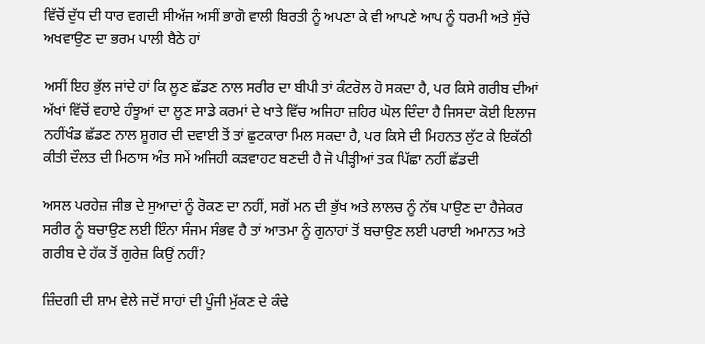ਵਿੱਚੋਂ ਦੁੱਧ ਦੀ ਧਾਰ ਵਗਦੀ ਸੀਅੱਜ ਅਸੀਂ ਭਾਗੋ ਵਾਲੀ ਬਿਰਤੀ ਨੂੰ ਅਪਣਾ ਕੇ ਵੀ ਆਪਣੇ ਆਪ ਨੂੰ ਧਰਮੀ ਅਤੇ ਸੁੱਚੇ ਅਖਵਾਉਣ ਦਾ ਭਰਮ ਪਾਲੀ ਬੈਠੇ ਹਾਂ

ਅਸੀਂ ਇਹ ਭੁੱਲ ਜਾਂਦੇ ਹਾਂ ਕਿ ਲੂਣ ਛੱਡਣ ਨਾਲ ਸਰੀਰ ਦਾ ਬੀਪੀ ਤਾਂ ਕੰਟਰੋਲ ਹੋ ਸਕਦਾ ਹੈ, ਪਰ ਕਿਸੇ ਗਰੀਬ ਦੀਆਂ ਅੱਖਾਂ ਵਿੱਚੋਂ ਵਹਾਏ ਹੰਝੂਆਂ ਦਾ ਲੂਣ ਸਾਡੇ ਕਰਮਾਂ ਦੇ ਖਾਤੇ ਵਿੱਚ ਅਜਿਹਾ ਜ਼ਹਿਰ ਘੋਲ ਦਿੰਦਾ ਹੈ ਜਿਸਦਾ ਕੋਈ ਇਲਾਜ ਨਹੀਂਖੰਡ ਛੱਡਣ ਨਾਲ ਸ਼ੂਗਰ ਦੀ ਦਵਾਈ ਤੋਂ ਤਾਂ ਛੁਟਕਾਰਾ ਮਿਲ ਸਕਦਾ ਹੈ, ਪਰ ਕਿਸੇ ਦੀ ਮਿਹਨਤ ਲੁੱਟ ਕੇ ਇਕੱਠੀ ਕੀਤੀ ਦੌਲਤ ਦੀ ਮਿਠਾਸ ਅੰਤ ਸਮੇਂ ਅਜਿਹੀ ਕੜਵਾਹਟ ਬਣਦੀ ਹੈ ਜੋ ਪੀੜ੍ਹੀਆਂ ਤਕ ਪਿੱਛਾ ਨਹੀਂ ਛੱਡਦੀ

ਅਸਲ ਪਰਹੇਜ਼ ਜੀਭ ਦੇ ਸੁਆਦਾਂ ਨੂੰ ਰੋਕਣ ਦਾ ਨਹੀਂ, ਸਗੋਂ ਮਨ ਦੀ ਭੁੱਖ ਅਤੇ ਲਾਲਚ ਨੂੰ ਨੱਥ ਪਾਉਣ ਦਾ ਹੈਜੇਕਰ ਸਰੀਰ ਨੂੰ ਬਚਾਉਣ ਲਈ ਇੰਨਾ ਸੰਜਮ ਸੰਭਵ ਹੈ ਤਾਂ ਆਤਮਾ ਨੂੰ ਗੁਨਾਹਾਂ ਤੋਂ ਬਚਾਉਣ ਲਈ ਪਰਾਈ ਅਮਾਨਤ ਅਤੇ ਗਰੀਬ ਦੇ ਹੱਕ ਤੋਂ ਗੁਰੇਜ਼ ਕਿਉਂ ਨਹੀਂ?

ਜ਼ਿੰਦਗੀ ਦੀ ਸ਼ਾਮ ਵੇਲੇ ਜਦੋਂ ਸਾਹਾਂ ਦੀ ਪੂੰਜੀ ਮੁੱਕਣ ਦੇ ਕੰਢੇ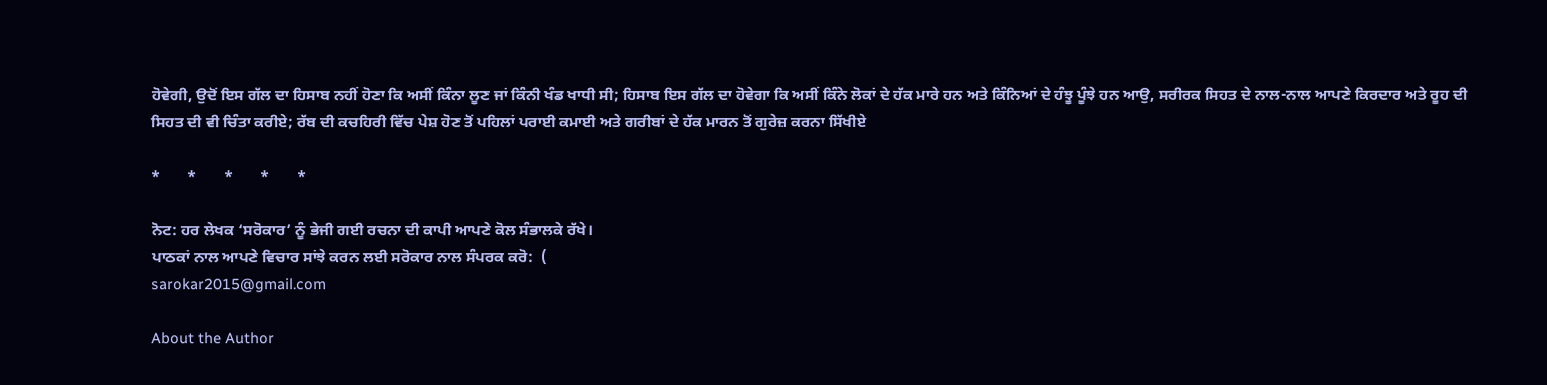ਹੋਵੇਗੀ, ਉਦੋਂ ਇਸ ਗੱਲ ਦਾ ਹਿਸਾਬ ਨਹੀਂ ਹੋਣਾ ਕਿ ਅਸੀਂ ਕਿੰਨਾ ਲੂਣ ਜਾਂ ਕਿੰਨੀ ਖੰਡ ਖਾਧੀ ਸੀ; ਹਿਸਾਬ ਇਸ ਗੱਲ ਦਾ ਹੋਵੇਗਾ ਕਿ ਅਸੀਂ ਕਿੰਨੇ ਲੋਕਾਂ ਦੇ ਹੱਕ ਮਾਰੇ ਹਨ ਅਤੇ ਕਿੰਨਿਆਂ ਦੇ ਹੰਝੂ ਪੂੰਝੇ ਹਨ ਆਉ, ਸਰੀਰਕ ਸਿਹਤ ਦੇ ਨਾਲ-ਨਾਲ ਆਪਣੇ ਕਿਰਦਾਰ ਅਤੇ ਰੂਹ ਦੀ ਸਿਹਤ ਦੀ ਵੀ ਚਿੰਤਾ ਕਰੀਏ; ਰੱਬ ਦੀ ਕਚਹਿਰੀ ਵਿੱਚ ਪੇਸ਼ ਹੋਣ ਤੋਂ ਪਹਿਲਾਂ ਪਰਾਈ ਕਮਾਈ ਅਤੇ ਗਰੀਬਾਂ ਦੇ ਹੱਕ ਮਾਰਨ ਤੋਂ ਗੁਰੇਜ਼ ਕਰਨਾ ਸਿੱਖੀਏ

*       *       *       *       *

ਨੋਟ: ਹਰ ਲੇਖਕ ‘ਸਰੋਕਾਰ’ ਨੂੰ ਭੇਜੀ ਗਈ ਰਚਨਾ ਦੀ ਕਾਪੀ ਆਪਣੇ ਕੋਲ ਸੰਭਾਲਕੇ ਰੱਖੇ।
ਪਾਠਕਾਂ ਨਾਲ ਆਪਣੇ ਵਿਚਾਰ ਸਾਂਝੇ ਕਰਨ ਲਈ ਸਰੋਕਾਰ ਨਾਲ ਸੰਪਰਕ ਕਰੋ:  (
sarokar2015@gmail.com

About the Author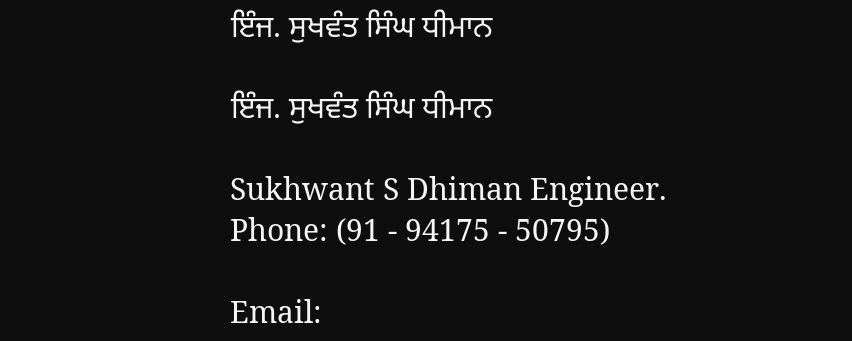ਇੰਜ. ਸੁਖਵੰਤ ਸਿੰਘ ਧੀਮਾਨ

ਇੰਜ. ਸੁਖਵੰਤ ਸਿੰਘ ਧੀਮਾਨ

Sukhwant S Dhiman Engineer.
Phone: (91 - 94175 - 50795)

Email: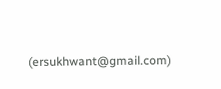(ersukhwant@gmail.com)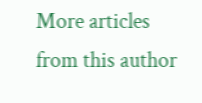More articles from this author